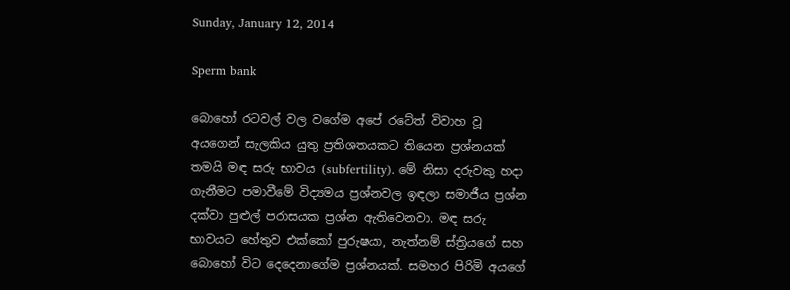Sunday, January 12, 2014

Sperm bank

බොහෝ රටවල් වල වගේම අපේ රටේත් විවාහ වූ අයගෙන් සැලකිය යුතු ප්‍රතිශතයකට තියෙන ප්‍රශ්නයක් තමයි මඳ සරු භාවය (subfertility). මේ නිසා දරුවකු හදා ගැනීමට පමාවීමේ විද්‍යමය ප්‍රශ්නවල ඉඳලා සමාජීය ප්‍රශ්න දක්වා පුළුල් පරාසයක ප්‍රශ්න ඇතිවෙනවා. මඳ සරු භාවයට හේතුව එක්කෝ පුරුෂයා, නැත්නම් ස්ත්‍රියගේ සහ බොහෝ විට දෙදෙනාගේම ප්‍රශ්නයක්. සමහර පිරිමි අයගේ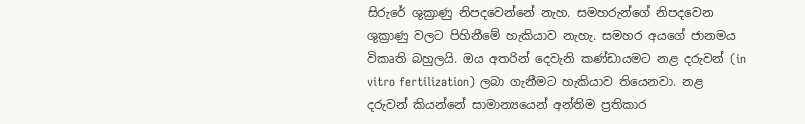සිරුරේ ශුක්‍රාණු නිපදවෙන්නේ නැහ. සමහරුන්ගේ නිපදවෙන ශුක්‍රාණු වලට පිහිනීමේ හැකියාව නැහැ. සමහර අයගේ ජානමය විකෘති බහුලයි. ඔය අතරින් දෙවැනි කණ්ඩායමට නළ දරුවන් (in vitro fertilization) ලබා ගැනීමට හැකියාව තියෙනවා. නළ දරුවන් කියන්නේ සාමාන්‍යයෙන් අන්තිම ප්‍රතිකාර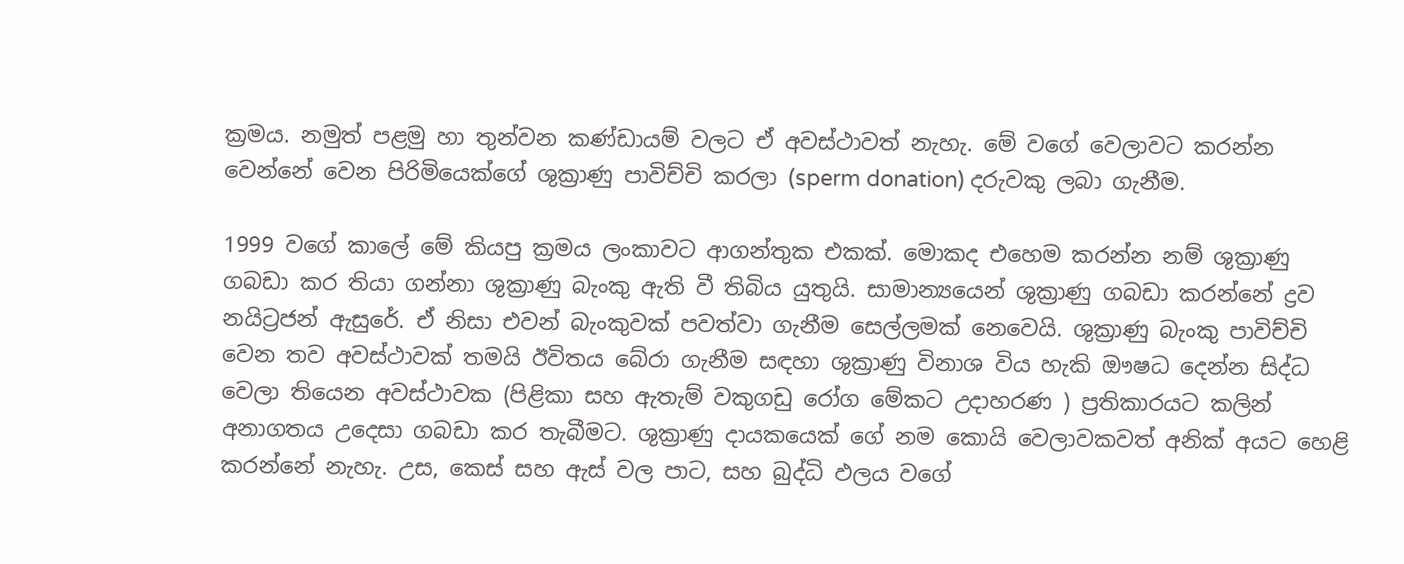ක්‍රමය. නමුත් පළමු හා තුන්වන කණ්ඩායම් වලට ඒ අවස්ථාවත් නැහැ. මේ වගේ වෙලාවට කරන්න වෙන්නේ වෙන පිරිමියෙක්ගේ ශුක්‍රාණු පාවිච්චි කරලා (sperm donation) දරුවකු ලබා ගැනීම.

1999 වගේ කාලේ මේ කියපු ක්‍රමය ලංකාවට ආගන්තුක එකක්. මොකද එහෙම කරන්න නම් ශුක්‍රාණු ගබඩා කර තියා ගන්නා ශුක්‍රාණු බැංකු ඇති වී තිබිය යුතුයි. සාමාන්‍යයෙන් ශුක්‍රාණු ගබඩා කරන්නේ ද්‍රව නයිට්‍රජන් ඇසුරේ. ඒ නිසා එවන් බැංකුවක් පවත්වා ගැනීම සෙල්ලමක් නෙවෙයි. ශුක්‍රාණු බැංකු පාවිච්චි වෙන තව අවස්ථාවක් තමයි ඊවිතය බේරා ගැනීම සඳහා ශුක්‍රාණු විනාශ විය හැකි ඖෂධ දෙන්න සිද්ධ වෙලා තියෙන අවස්ථාවක (පිළිකා සහ ඇතැම් වකුගඩු රෝග මේකට උදාහරණ ) ප්‍රතිකාරයට කලින් අනාගතය උදෙසා ගබඩා කර තැබීමට. ශුක්‍රාණු දායකයෙක් ගේ නම කොයි වෙලාවකවත් අනික් අයට හෙළි කරන්නේ නැහැ. උස, කෙස් සහ ඇස් වල පාට, සහ බුද්ධි ඵලය වගේ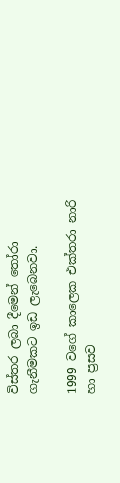විස්තර ලබා දීමෙන් තෝරා ගැනීමකට ඉඩ ලැබෙනවා.

1999 වගේ කාලෙක එක්තරා නාරි හා ප්‍රසව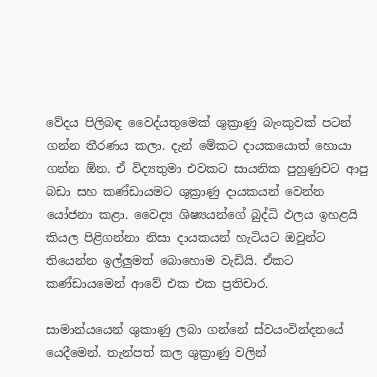වේදය පිලිබඳ වෛද්යතුමෙක් ශුක්‍රාණු බැංකුවක් පටන් ගන්න තීරණය කලා. දැන් මේකට දායකයොත් හොයා ගන්න ඕන. ඒ විද්‍යතුමා එවකට සායනික පුහුණුවට ආපු බඩා සහ කණ්ඩායමට ශුක්‍රාණු දායකයන් වෙන්න යෝජනා කළා. වෛද්‍ය ශිෂ්‍යයන්ගේ බුද්ධි ඵලය ඉහළයි කියල පිළිගන්නා නිසා දායකයන් හැටියට ඔවුන්ට තියෙන්න ඉල්ලුමත් බොහොම වැඩියි. ඒකට කණ්ඩායමෙන් ආවේ එක එක ප්‍රතිචාර.

සාමාන්යයෙන් ශුකාණු ලබා ගන්නේ ස්වයංවින්දනයේ යෙදීමෙන්. තැන්පත් කල ශුක්‍රාණු වලින්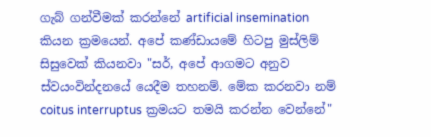ගැබ් ගන්වීමක් කරන්නේ artificial insemination කියන ක්‍රමයෙන්. අපේ කණ්ඩායමේ හිටපු මුස්ලිම් සිසුවෙක් කියනවා "සර්, අපේ ආගමට අනුව ස්වයංවින්දනයේ යෙදීම තහනම්. මේක කරනවා නම් coitus interruptus ක්‍රමයට තමයි කරන්න වෙන්නේ"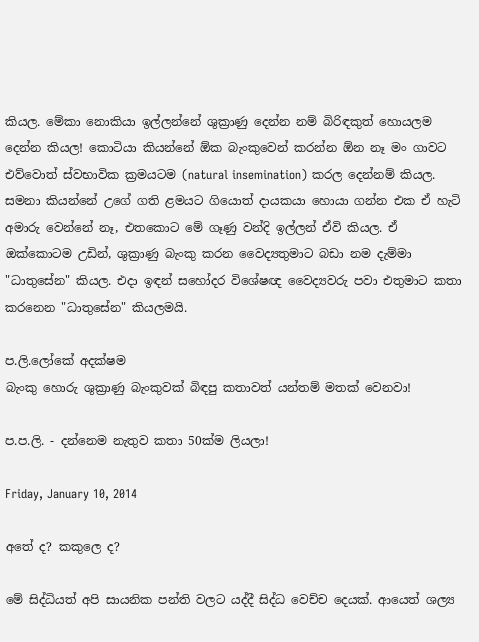කියල. මේකා නොකියා ඉල්ලන්නේ ශුක්‍රාණු දෙන්න නම් බිරිඳකුත් හොයලම දෙන්න කියල! කොටියා කියන්නේ ඕක බැංකුවෙන් කරන්න ඕන නෑ මං ගාවට එව්වොත් ස්වභාවික ක්‍රමයටම (natural insemination) කරල දෙන්නම් කියල. සමනා කියන්නේ උගේ ගති ළමයට ගියොත් දායකයා හොයා ගන්න එක ඒ හැටි අමාරු වෙන්නේ නෑ, එතකොට මේ ගෑණු වන්දි ඉල්ලන් ඒවි කියල. ඒ ඔක්කොටම උඩින්, ශුක්‍රාණු බැංකු කරන වෛද්‍යතුමාට බඩා නම දැම්මා "ධාතුසේන" කියල. එදා ඉඳන් සහෝදර විශේෂඥ වෛද්‍යවරු පවා එතුමාට කතා කරනෙන "ධාතුසේන" කියලමයි.

ප.ලි.ලෝකේ අදක්ෂම
බැංකු හොරු ශුක්‍රාණු බැංකුවක් බිඳපු කතාවත් යන්තම් මතක් වෙනවා!

ප.ප.ලි. - දන්නෙම නැතුව කතා 50ක්ම ලියලා!

Friday, January 10, 2014

අතේ ද? කකුලෙ ද?

මේ සිද්ධියත් අපි සායනික පන්ති වලට යද්දී සිද්ධ වෙච්ච දෙයක්. ආයෙත් ශල්‍ය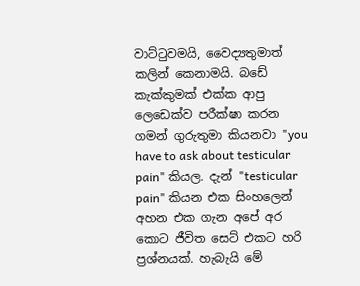වාට්ටුවමයි, වෛද්‍යතුමාත් කලින් කෙනාමයි. බඩේ කැක්කුමක් එක්ක ආපු ලෙඩෙක්ව පරීක්ෂා කරන ගමන් ගුරුතුමා කියනවා "you have to ask about testicular pain" කියල. දැන් "testicular pain" කියන එක සිංහලෙන් අහන එක ගැන අපේ අර කොට ජීවිත සෙට් එකට හරි ප්‍රශ්නයක්. හැබැයි මේ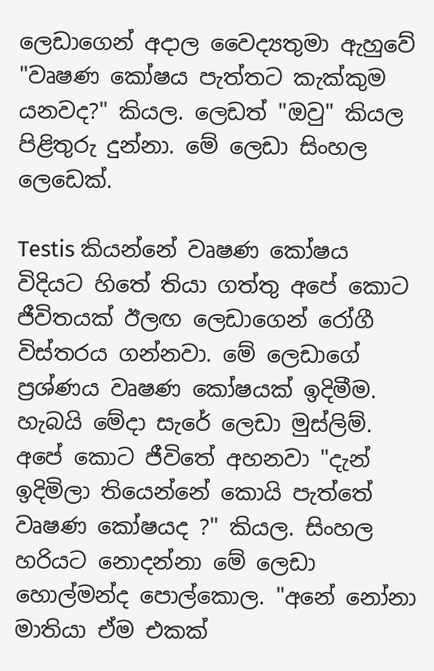ලෙඩාගෙන් අදාල වෛද්‍යතුමා ඇහුවේ "වෘෂණ කෝෂය පැත්තට කැක්කුම යනවද?" කියල. ලෙඩත් "ඔවු" කියල පිළිතුරු දුන්නා. මේ ලෙඩා සිංහල ලෙඩෙක්.

Testis කියන්නේ වෘෂණ කෝෂය විදියට හිතේ තියා ගත්තු අපේ කොට ජීවිතයක් ඊලඟ ලෙඩාගෙන් රෝගී විස්තරය ගන්නවා. මේ ලෙඩාගේ ප්‍රශ්ණය වෘෂණ කෝෂයක් ඉදිමීම. හැබයි මේදා සැරේ ලෙඩා මුස්ලිම්. අපේ කොට ජීවිතේ අහනවා "දැන් ඉදිමිලා තියෙන්නේ කොයි පැත්තේ වෘෂණ කෝෂයද ?" කියල. සිංහල හරියට නොදන්නා මේ ලෙඩා හොල්මන්ද පොල්කොල. "අනේ නෝනා මාතියා ඒම එකක්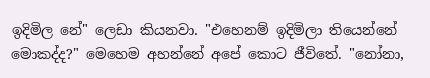ඉදිමිල නේ" ලෙඩා කියනවා. "එහෙනම් ඉදිමිලා තියෙන්නේ මොකද්ද?" මෙහෙම අහන්නේ අපේ කොට ජීවිතේ. "නෝනා,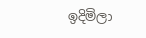ඉදිමිලා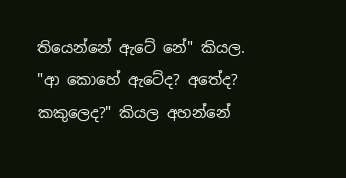තියෙන්නේ ඇටේ නේ" කියල. "ආ කොහේ ඇටේද? අතේද? කකුලෙද?" කියල අහන්නේ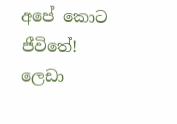අපේ කොට ජීවිතේ! ලෙඩා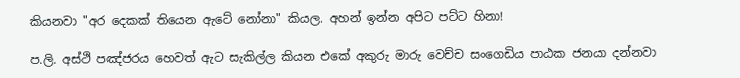කියනවා "අර දෙකක් තියෙන ඇටේ නෝනා" කියල. අහන් ඉන්න අපිට පට්ට හිනා!

ප.ලි. අස්ථි පඤ්ජරය හෙවත් ඇට සැකිල්ල කියන එකේ අකුරු මාරු වෙච්ච සංගෙඩිය පාඨක ජනයා දන්නවා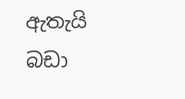ඇතැයි බඩා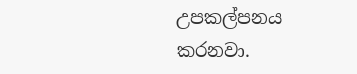උපකල්පනය කරනවා.